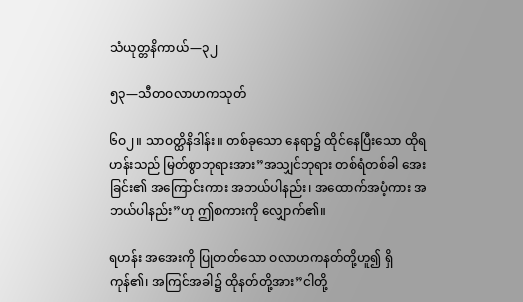သံယုတ္တနိကာယ်—၃၂

၅၃—သီတဝလာဟကသုတ်

၆ဝ၂။ သာဝတ္ထိနိဒါန်း။ တစ်ခုသော နေရာ၌ ထိုင်နေပြီးသော ထိုရဟန်းသည် မြတ်စွာဘုရားအား”အသျှင်ဘုရား တစ်ရံတစ်ခါ အေးခြင်း၏ အကြောင်းကား အဘယ်ပါနည်း၊ အထောက်အပံ့ကား အဘယ်ပါနည်း”ဟု ဤစကားကို လျှောက်၏။

ရဟန်း အအေးကို ပြုတတ်သော ဝလာဟကနတ်တို့ဟူ၍ ရှိကုန်၏၊ အကြင်အခါ၌ ထိုနတ်တို့အား”ငါတို့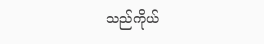သည်ကိုယ်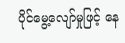ပိုင်မွေ့လျော်မှုဖြင့် နေ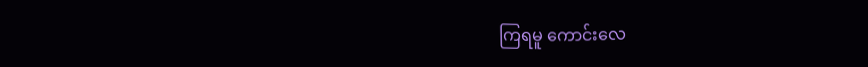ကြရမူ ကောင်းလေ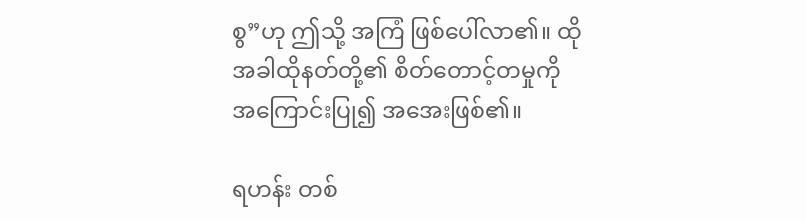စွ”ဟု ဤသို့ အကြံ ဖြစ်ပေါ်လာ၏။ ထိုအခါထိုနတ်တို့၏ စိတ်တောင့်တမှုကို အကြောင်းပြု၍ အအေးဖြစ်၏။

ရဟန်း တစ်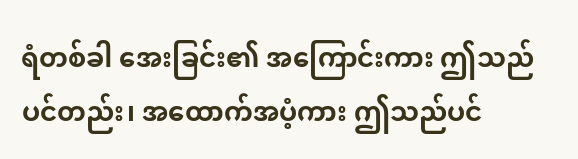ရံတစ်ခါ အေးခြင်း၏ အကြောင်းကား ဤသည်ပင်တည်း၊ အထောက်အပံ့ကား ဤသည်ပင်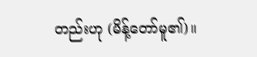တည်းဟု (မိန့်တော်မူ၏)။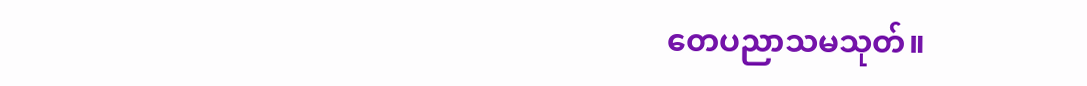တေပညာသမသုတ်။